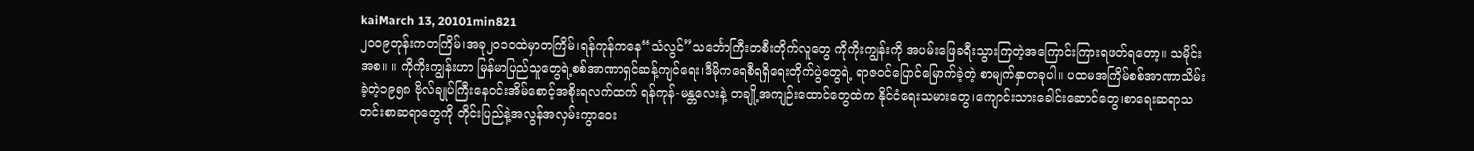kaiMarch 13, 20101min821
၂၀၀၉တုန်းကတကြိမ်၊အခု၂၀၁ဝထဲမှာတကြိမ်၊ရန်ကုန်ကနေ“သံလွင်”သင်္ဘောကြီးတစီးတိုက်လူတွေ ကိုကိုးကျွန်းကို အပမ်းဖြေခရီးသွားကြတဲ့အကြောင်းကြားရဖတ်ရတော့။ သမိုင်းအစ။ ။ ကိုကိုးကျွန်းဟာ မြန်မာပြည်သူတွေရဲ့စစ်အာဏာရှင်ဆန့်ကျင်ရေး၊ဒီမိုကရေစီရရှိရေးတိုက်ပွဲတွေရဲ့ ရာဇဝင်ပြောင်မြောက်ခဲ့တဲ့ စာမျက်နှာတခုပါ။ ပထမအကြိမ်စစ်အာဏာသိမ်းခဲ့တဲ့၁၉၅၈ ဗိုလ်ချုပ်ကြီးနေဝင်းအိမ်စောင့်အစိုးရလက်ထက် ရန်ကုန်-မန္တလေးနဲ့ တချို့အကျဉ်းထောင်တွေထဲက နိုင်ငံရေးသမားတွေ၊ကျောင်းသားခေါင်းဆောင်တွေ၊စာရေးဆရာသတင်းစာဆရာတွေကို တိုင်းပြည်နဲ့အလွန်အလှမ်းကွာဝေး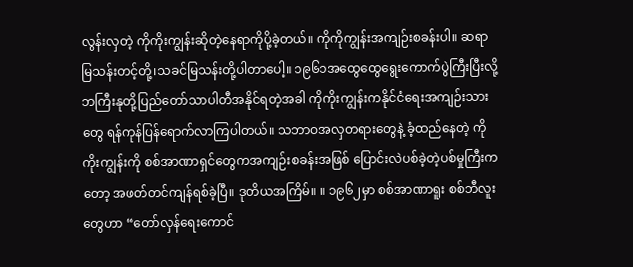လွန်းလှတဲ့ ကိုကိုးကျွန်းဆိုတဲ့နေရာကိုပို့ခဲ့တယ်။ ကိုကိုကျွန်းအကျဉ်းစခန်းပါ။ ဆရာမြသန်းတင့်တို့၊သခင်မြသန်းတို့ပါတာပေါ့။ ၁၉၆၁အထွေထွေရွေးကောက်ပွဲကြီးပြီးလို့ ဘကြီးနုတို့ပြည်တော်သာပါတီအနိုင်ရတဲ့အခါ ကိုကိုးကျွန်းကနိုင်ငံရေးအကျဉ်းသားတွေ ရန်ကုန်ပြန်ရောက်လာကြပါတယ်။ သဘာဝအလှတရားတွေနဲ့ ခံ့ထည်နေတဲ့ ကိုကိုးကျွန်းကို စစ်အာဏာရှင်တွေကအကျဉ်းစခန်းအဖြစ် ပြောင်းလဲပစ်ခဲ့တဲ့ပစ်မှုကြီးကတော့ အဖတ်တင်ကျန်ရစ်ခဲ့ပြီ။ ဒုတိယအကြိမ်။ ။ ၁၉၆၂မှာ စစ်အာဏာရူး စစ်ဘီလူးတွေဟာ “တော်လှန်ရေးကောင်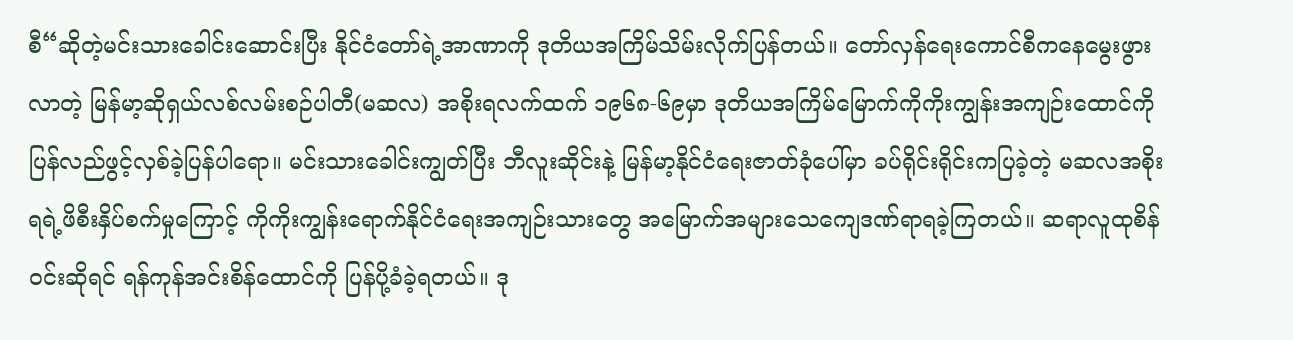စီ“ဆိုတဲ့မင်းသားခေါင်းဆောင်းပြီး နိုင်ငံတော်ရဲ့အာဏာကို ဒုတိယအကြိမ်သိမ်းလိုက်ပြန်တယ်။ တော်လှန်ရေးကောင်စီကနေမွေးဖွားလာတဲ့ မြန်မာ့ဆိုရှယ်လစ်လမ်းစဉ်ပါတီ(မဆလ) အစိုးရလက်ထက် ၁၉၆၈-၆၉မှာ ဒုတိယအကြိမ်မြောက်ကိုကိုးကျွန်းအကျဉ်းထောင်ကို ပြန်လည်ဖွင့်လှစ်ခဲ့ပြန်ပါရော။ မင်းသားခေါင်းကျွတ်ပြီး ဘီလူးဆိုင်းနဲ့ မြန်မာ့နိုင်ငံရေးဇာတ်ခုံပေါ်မှာ ခပ်ရိုင်းရိုင်းကပြခဲ့တဲ့ မဆလအစိုးရရဲ့ဖိစီးနှိပ်စက်မှုကြောင့် ကိုကိုးကျွန်းရောက်နိုင်ငံရေးအကျဉ်းသားတွေ အမြောက်အများသေကျေဒဏ်ရာရခဲ့ကြတယ်။ ဆရာလူထုစိန်ဝင်းဆိုရင် ရန်ကုန်အင်းစိန်ထောင်ကို ပြန်ပို့ခံခဲ့ရတယ်။ ဒု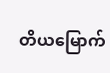တိယမြောက်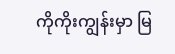ကိုကိုးကျွန်းမှာ မြ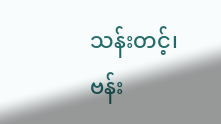သန်းတင့်၊ဗန်း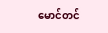မောင်တင်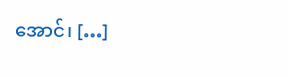အောင်၊ […]